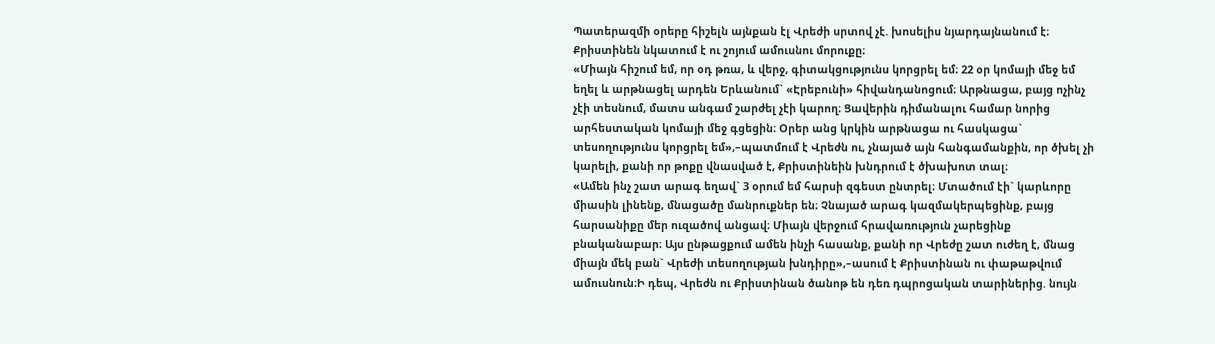Պատերազմի օրերը հիշելն այնքան էլ Վրեժի սրտով չէ. խոսելիս նյարդայնանում է։ Քրիստինեն նկատում է ու շոյում ամուսնու մորուքը։
«Միայն հիշում եմ, որ օդ թռա, և վերջ, գիտակցությունս կորցրել եմ։ 22 օր կոմայի մեջ եմ եղել և արթնացել արդեն Երևանում` «Էրեբունի» հիվանդանոցում։ Արթնացա, բայց ոչինչ չէի տեսնում, մատս անգամ շարժել չէի կարող։ Ցավերին դիմանալու համար նորից արհեստական կոմայի մեջ գցեցին։ Օրեր անց կրկին արթնացա ու հասկացա` տեսողությունս կորցրել եմ»,–պատմում է Վրեժն ու, չնայած այն հանգամանքին, որ ծխել չի կարելի, քանի որ թոքը վնասված է, Քրիստինեին խնդրում է ծխախոտ տալ։
«Ամեն ինչ շատ արագ եղավ` 3 օրում եմ հարսի զգեստ ընտրել։ Մտածում էի` կարևորը միասին լինենք, մնացածը մանրուքներ են։ Չնայած արագ կազմակերպեցինք, բայց հարսանիքը մեր ուզածով անցավ։ Միայն վերջում հրավառություն չարեցինք բնականաբար։ Այս ընթացքում ամեն ինչի հասանք, քանի որ Վրեժը շատ ուժեղ է, մնաց միայն մեկ բան` Վրեժի տեսողության խնդիրը»,–ասում է Քրիստինան ու փաթաթվում ամուսնուն։Ի դեպ, Վրեժն ու Քրիստինան ծանոթ են դեռ դպրոցական տարիներից. նույն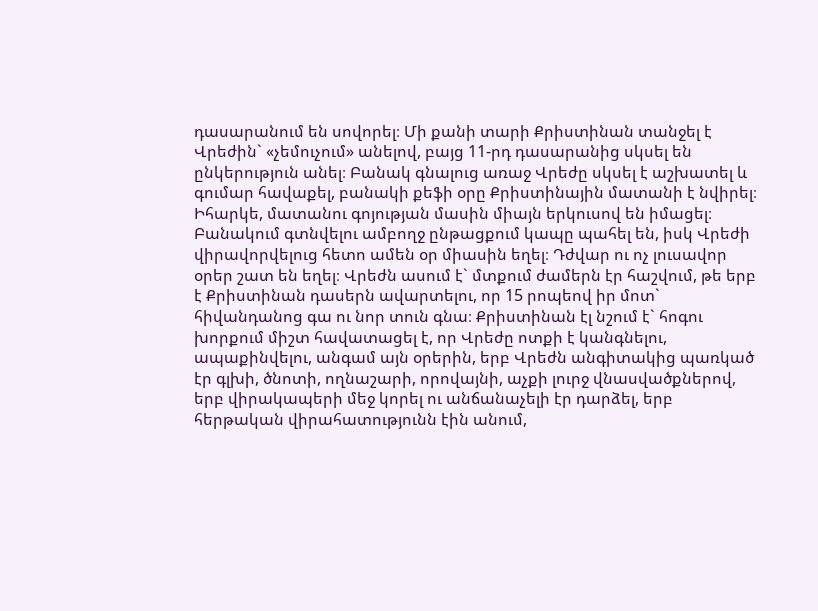դասարանում են սովորել։ Մի քանի տարի Քրիստինան տանջել է Վրեժին` «չեմուչում» անելով, բայց 11-րդ դասարանից սկսել են ընկերություն անել։ Բանակ գնալուց առաջ Վրեժը սկսել է աշխատել և գումար հավաքել, բանակի քեֆի օրը Քրիստինային մատանի է նվիրել։ Իհարկե, մատանու գոյության մասին միայն երկուսով են իմացել։ Բանակում գտնվելու ամբողջ ընթացքում կապը պահել են, իսկ Վրեժի վիրավորվելուց հետո ամեն օր միասին եղել։ Դժվար ու ոչ լուսավոր օրեր շատ են եղել։ Վրեժն ասում է` մտքում ժամերն էր հաշվում, թե երբ է Քրիստինան դասերն ավարտելու, որ 15 րոպեով իր մոտ` հիվանդանոց գա ու նոր տուն գնա։ Քրիստինան էլ նշում է` հոգու խորքում միշտ հավատացել է, որ Վրեժը ոտքի է կանգնելու, ապաքինվելու, անգամ այն օրերին, երբ Վրեժն անգիտակից պառկած էր գլխի, ծնոտի, ողնաշարի, որովայնի, աչքի լուրջ վնասվածքներով, երբ վիրակապերի մեջ կորել ու անճանաչելի էր դարձել, երբ հերթական վիրահատությունն էին անում,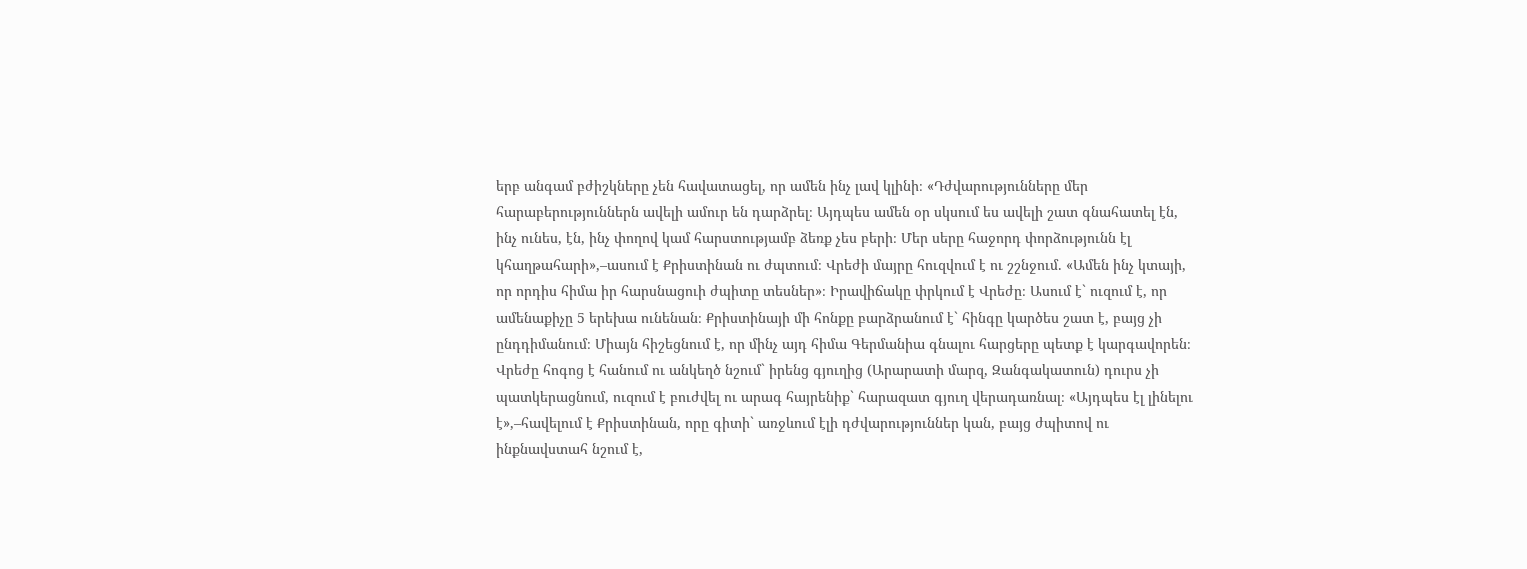երբ անգամ բժիշկները չեն հավատացել, որ ամեն ինչ լավ կլինի։ «Դժվարությունները մեր հարաբերություններն ավելի ամուր են դարձրել։ Այդպես ամեն օր սկսում ես ավելի շատ գնահատել էն, ինչ ունես, էն, ինչ փողով կամ հարստությամբ ձեռք չես բերի։ Մեր սերը հաջորդ փորձությունն էլ կհաղթահարի»,–ասում է Քրիստինան ու ժպտում։ Վրեժի մայրը հուզվում է ու շշնջում. «Ամեն ինչ կտայի, որ որդիս հիմա իր հարսնացուի ժպիտը տեսներ»։ Իրավիճակը փրկում է Վրեժը։ Ասում է` ուզում է, որ ամենաքիչը 5 երեխա ունենան։ Քրիստինայի մի հոնքը բարձրանում է` հինգը կարծես շատ է, բայց չի ընդդիմանում։ Միայն հիշեցնում է, որ մինչ այդ հիմա Գերմանիա գնալու հարցերը պետք է կարգավորեն։ Վրեժը հոգոց է հանում ու անկեղծ նշում` իրենց գյուղից (Արարատի մարզ, Զանգակատուն) դուրս չի պատկերացնում, ուզում է բուժվել ու արագ հայրենիք` հարազատ գյուղ վերադառնալ։ «Այդպես էլ լինելու է»,–հավելում է Քրիստինան, որը գիտի` առջևում էլի դժվարություններ կան, բայց ժպիտով ու ինքնավստահ նշում է,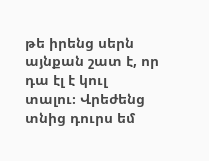թե իրենց սերն այնքան շատ է, որ դա էլ է կուլ տալու։ Վրեժենց տնից դուրս եմ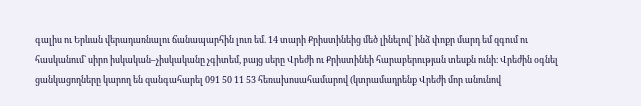գալիս ու Երևան վերադառնալու ճանապարհին լուռ եմ. 14 տարի Քրիստինեից մեծ լինելով` ինձ փոքր մարդ եմ զգում ու հասկանում` սիրո իսկական–չիսկականը չգիտեմ, բայց սերը Վրեժի ու Քրիստինեի հարաբերության տեսքն ունի։ Վրեժին օգնել ցանկացողները կարող են զանգահարել 091 50 11 53 հեռախոսահամարով (կտրամադրենք Վրեժի մոր անունով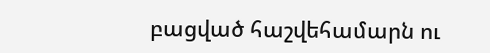բացված հաշվեհամարն ու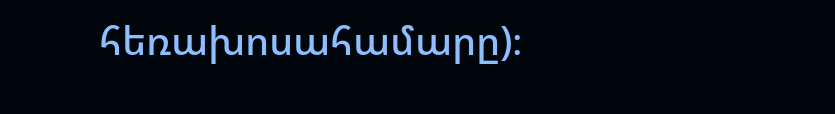հեռախոսահամարը)։